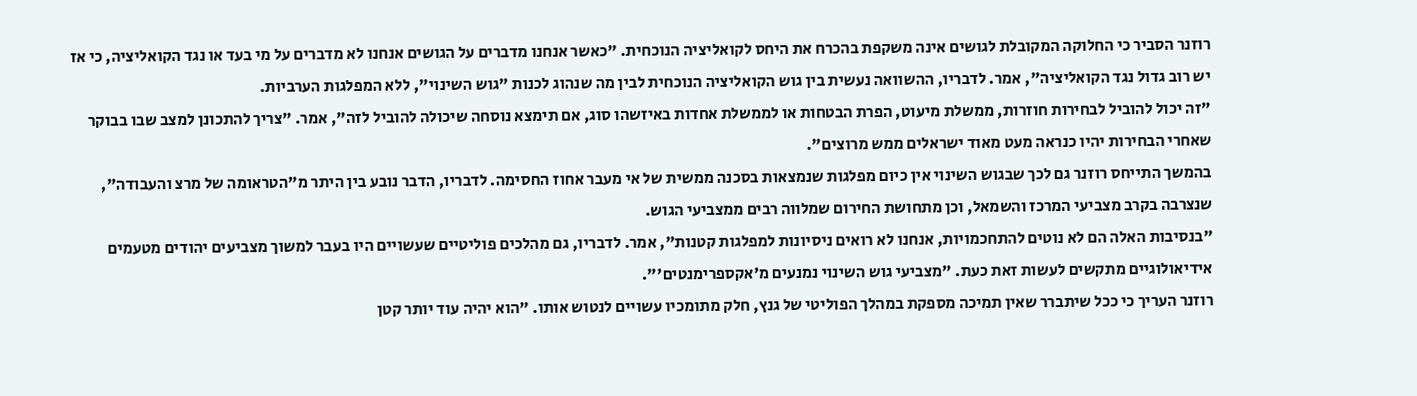רוזנר הסביר כי החלוקה המקובלת לגושים אינה משקפת בהכרח את היחס לקואליציה הנוכחית. "כאשר אנחנו מדברים על הגושים אנחנו לא מדברים על מי בעד או נגד הקואליציה, כי אז יש רוב גדול נגד הקואליציה", אמר. לדבריו, ההשוואה נעשית בין גוש הקואליציה הנוכחית לבין מה שנהוג לכנות "גוש השינוי", ללא המפלגות הערביות.
"זה יכול להוביל לבחירות חוזרות, ממשלת מיעוט, הפרת הבטחות או לממשלת אחדות באיזשהו סוג, אם תימצא נוסחה שיכולה להוביל לזה", אמר. "צריך להתכונן למצב שבו בבוקר שאחרי הבחירות יהיו כנראה מעט מאוד ישראלים ממש מרוצים".
בהמשך התייחס רוזנר גם לכך שבגוש השינוי אין כיום מפלגות שנמצאות בסכנה ממשית של אי מעבר אחוז החסימה. לדבריו, הדבר נובע בין היתר מ"הטראומה של מרצ והעבודה", שנצרבה בקרב מצביעי המרכז והשמאל, וכן מתחושת החירום שמלווה רבים ממצביעי הגוש.
"בנסיבות האלה הם לא נוטים להתחכמויות, אנחנו לא רואים ניסיונות למפלגות קטנות", אמר. לדבריו, גם מהלכים פוליטיים שעשויים היו בעבר למשוך מצביעים יהודים מטעמים אידיאולוגיים מתקשים לעשות זאת כעת. "מצביעי גוש השינוי נמנעים מ'אקספרימנטים'".
רוזנר העריך כי ככל שיתברר שאין תמיכה מספקת במהלך הפוליטי של גנץ, חלק מתומכיו עשויים לנטוש אותו. "הוא יהיה עוד יותר קטן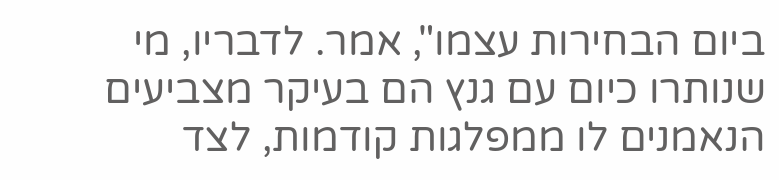ביום הבחירות עצמו", אמר. לדבריו, מי שנותרו כיום עם גנץ הם בעיקר מצביעים הנאמנים לו ממפלגות קודמות, לצד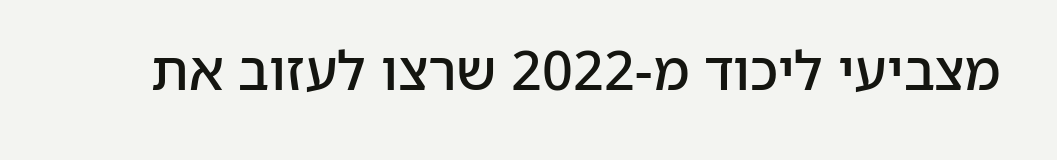מצביעי ליכוד מ-2022 שרצו לעזוב את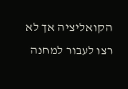הקואליציה אך לא רצו לעבור למחנה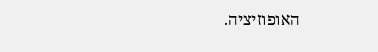האופוזיציה.